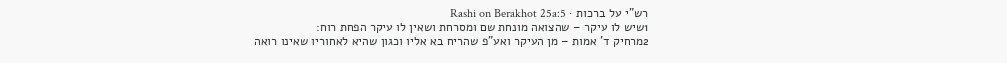רש"י על ברכות · Rashi on Berakhot 25a:5
1שיש לו עיקר – שהצואה מונחת שם ומסרחת ושאין לו עיקר הפחת רוח:
2מרחיק ד' אמות – מן העיקר ואע"פ שהריח בא אליו וכגון שהיא לאחוריו שאינו רואה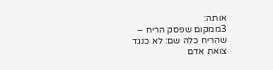אותה:
3ממקום שפסק הריח – שהריח כלה שם: לא כנגד צואת אדם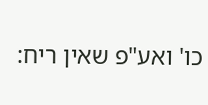כו' ואע"פ שאין ריח: